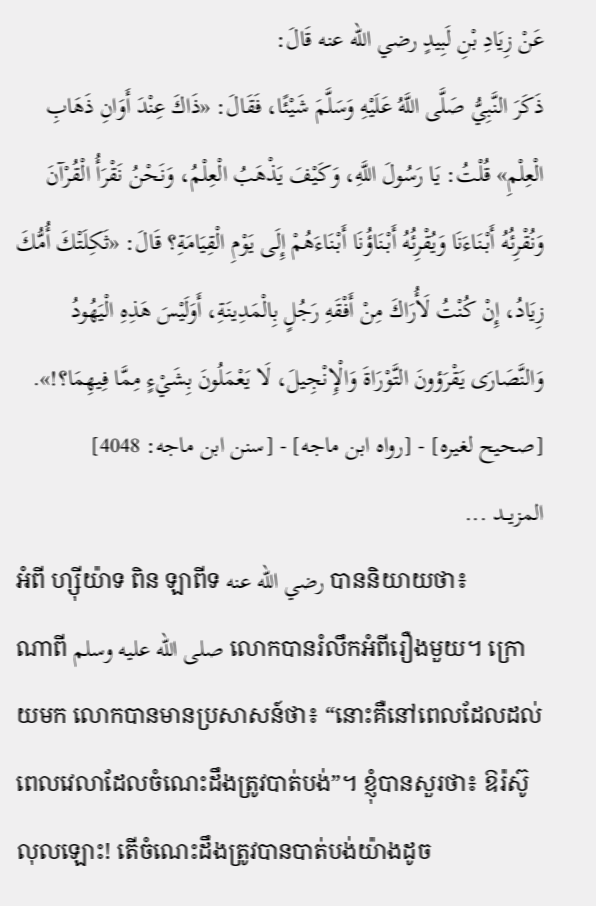عَنْ زِيَادِ بْنِ لَبِيدٍ رضي الله عنه قَالَ:
ذَكَرَ النَّبِيُّ صَلَّى اللَّهُ عَلَيْهِ وَسَلَّمَ شَيْئًا، فَقَالَ: «ذَاكَ عِنْدَ أَوَانِ ذَهَابِ الْعِلْمِ» قُلْتُ: يَا رَسُولَ اللَّهِ، وَكَيْفَ يَذْهَبُ الْعِلْمُ، وَنَحْنُ نَقْرَأُ الْقُرْآنَ وَنُقْرِئُهُ أَبْنَاءَنَا وَيُقْرِئُهُ أَبْنَاؤُنَا أَبْنَاءَهُمْ إِلَى يَوْمِ الْقِيَامَةِ؟ قَالَ: «ثَكِلَتْكَ أُمُّكَ زِيَادُ، إِنْ كُنْتُ لَأُرَاكَ مِنْ أَفْقَهِ رَجُلٍ بِالْمَدِينَةِ، أَوَلَيْسَ هَذِهِ الْيَهُودُ وَالنَّصَارَى يَقْرَؤونَ التَّوْرَاةَ وَالْإِنْجِيلَ، لَا يَعْمَلُونَ بِشَيْءٍ مِمَّا فِيهِمَا؟!».
[صحيح لغيره] - [رواه ابن ماجه] - [سنن ابن ماجه: 4048]
المزيــد ...
អំពី ហ្ស៊ីយ៉ាទ ពិន ឡាពីទ رضي الله عنه បាននិយាយថា៖
ណាពី صلى الله عليه وسلم លោកបានរំលឹកអំពីរឿងមួយ។ ក្រោយមក លោកបានមានប្រសាសន៍ថា៖ “នោះគឺនៅពេលដែលដល់ពេលវេលាដែលចំណេះដឹងត្រូវបាត់បង់”។ ខ្ញុំបានសួរថា៖ ឱរ៉ស៊ូលុលឡោះ! តើចំណេះដឹងត្រូវបានបាត់បង់យ៉ាងដូច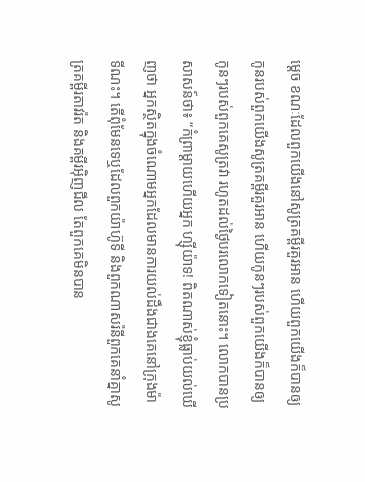ម្តេច ខណៈដែលពួកយើងនៅសូត្រគម្ពីរគួរអាន ហើយពួកយើងក៏បានឲ្យកូនរបស់ពួកយើងសូត្រគម្ពីរគួរអាន ហើយកូនៗរបស់ពួកយើងក៏បានឲ្យកូនៗរបស់ពួកគេសូត្រវា រហូតដល់ថ្ងៃបរលោកទៀតនោះ។ លោកបានប្រសាសន៍ថា៖ “កំព្រាម្តាយហើយអ្នក ហ្ស៊ីយ៉ាទ! ពិតណាស់ខ្ញុំធ្លាប់យល់ឃើញថា អ្នកស្ថិតក្នុងចំណោមអ្នកដែលមានការយល់ដឹងជាងគេនៅក្រុងម៉ាទីណះ។ តើពុំមែនទេឬដែលពួកយ៉ាហ៊ូទី និងពួកណាសរ៉នីពួកគេនាំគ្នាសូត្រគម្ពីរតាវរ៉ត និងគម្ពីរអ៊ិញជីល តែពួកគេមិនបាន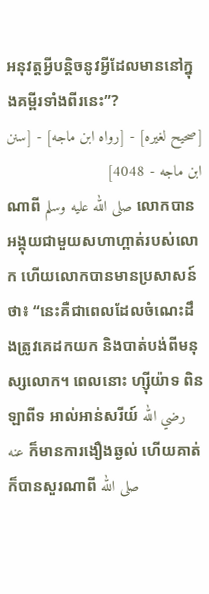អនុវត្តអ្វីបន្តិចនូវអ្វីដែលមាននៅក្នុងគម្ពីរទាំងពីរនេះ”?
[صحيح لغيره] - [رواه ابن ماجه] - [سنن ابن ماجه - 4048]
ណាពី صلى الله عليه وسلم លោកបានអង្គុយជាមួយសហាហ្ពាត់របស់លោក ហើយលោកបានមានប្រសាសន៍ថា៖ “នេះគឺជាពេលដែលចំណេះដឹងត្រូវគេដកយក និងបាត់បង់ពីមនុស្សលោក។ ពេលនោះ ហ្ស៊ីយ៉ាទ ពិន ឡាពីទ អាល់អាន់សរីយ៍ رضي الله عنه ក៏មានការងឿងឆ្ងល់ ហើយគាត់ក៏បានសួរណាពី صلى الله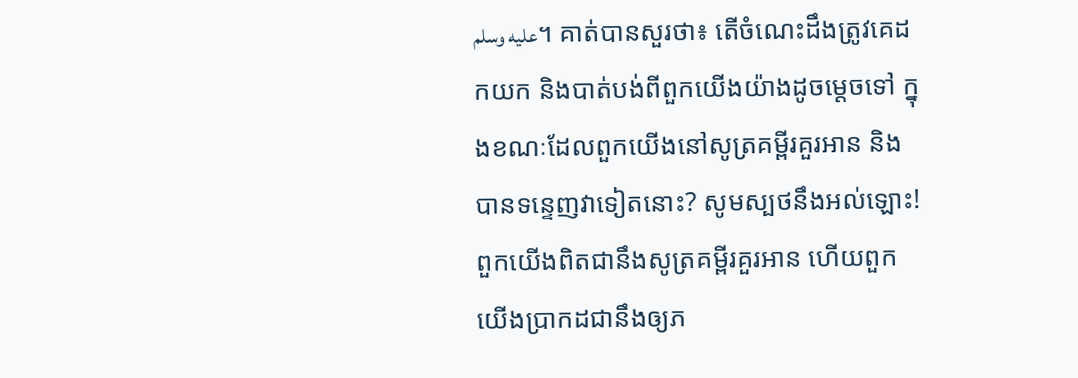عليه وسلم។ គាត់បានសួរថា៖ តើចំណេះដឹងត្រូវគេដកយក និងបាត់បង់ពីពួកយើងយ៉ាងដូចម្តេចទៅ ក្នុងខណៈដែលពួកយើងនៅសូត្រគម្ពីរគួរអាន និងបានទន្ទេញវាទៀតនោះ? សូមស្បថនឹងអល់ឡោះ! ពួកយើងពិតជានឹងសូត្រគម្ពីរគួរអាន ហើយពួកយើងប្រាកដជានឹងឲ្យភ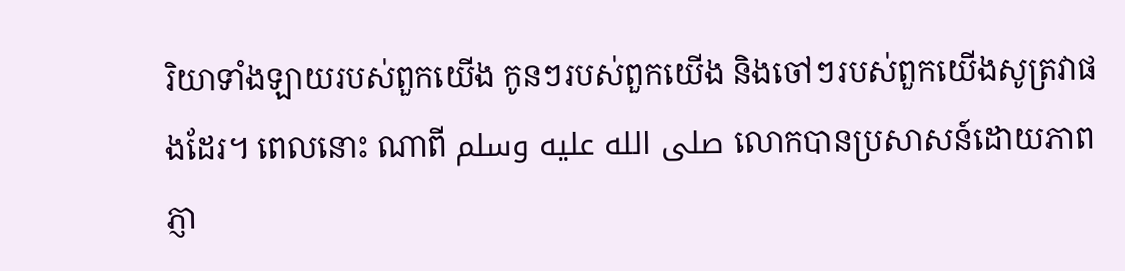រិយាទាំងឡាយរបស់ពួកយើង កូនៗរបស់ពួកយើង និងចៅៗរបស់ពួកយើងសូត្រវាផងដែរ។ ពេលនោះ ណាពី صلى الله عليه وسلم លោកបានប្រសាសន៍ដោយភាពភ្ញា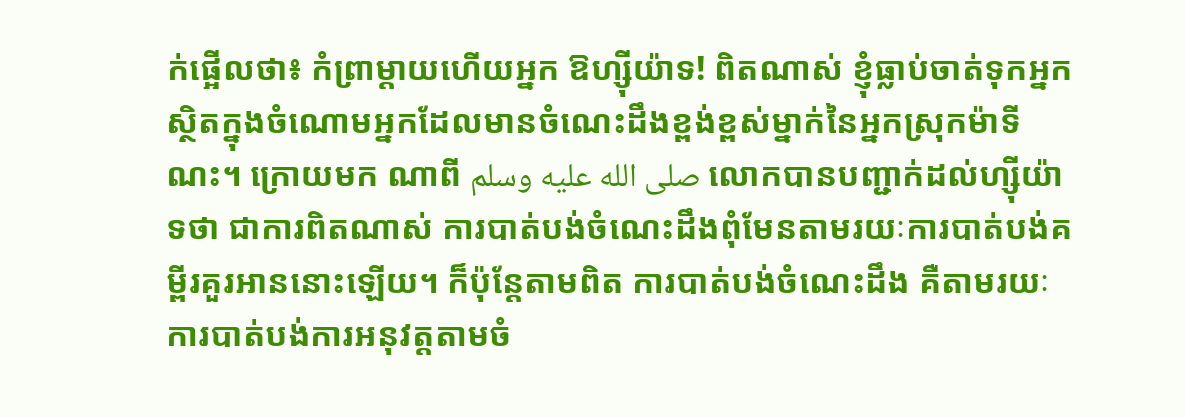ក់ផ្អើលថា៖ កំព្រាម្តាយហើយអ្នក ឱហ្ស៊ីយ៉ាទ! ពិតណាស់ ខ្ញុំធ្លាប់ចាត់ទុកអ្នកស្ថិតក្នុងចំណោមអ្នកដែលមានចំណេះដឹងខ្ពង់ខ្ពស់ម្នាក់នៃអ្នកស្រុកម៉ាទីណះ។ ក្រោយមក ណាពី صلى الله عليه وسلم លោកបានបញ្ជាក់ដល់ហ្ស៊ីយ៉ាទថា ជាការពិតណាស់ ការបាត់បង់ចំណេះដឹងពុំមែនតាមរយៈការបាត់បង់គម្ពីរគួរអាននោះឡើយ។ ក៏ប៉ុន្តែតាមពិត ការបាត់បង់ចំណេះដឹង គឺតាមរយៈការបាត់បង់ការអនុវត្តតាមចំ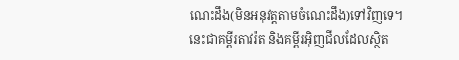ណេះដឹង(មិនអនុវត្តតាមចំណេះដឹង)ទៅវិញទេ។ នេះជាគម្ពីរតាវរ៉ត និងគម្ពីរអ៊ិញជីលដែលស្ថិត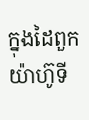ក្នុងដៃពួកយ៉ាហ៊ូទី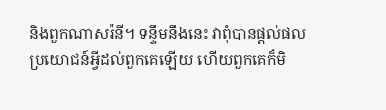និងពួកណាសរ៉នី។ ទន្ទឹមនឹងនេះ វាពុំបានផ្តល់ផលប្រយោជន៍អ្វីដល់ពួកគេឡើយ ហើយពួកគេក៏មិ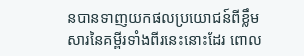នបានទាញយកផលប្រយោជន៍ពីខ្លឹមសារនៃគម្ពីរទាំងពីរនេះនោះដែរ ពោល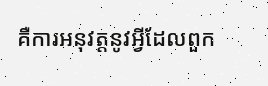គឺការអនុវត្តនូវអ្វីដែលពួក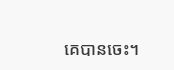គេបានចេះ។